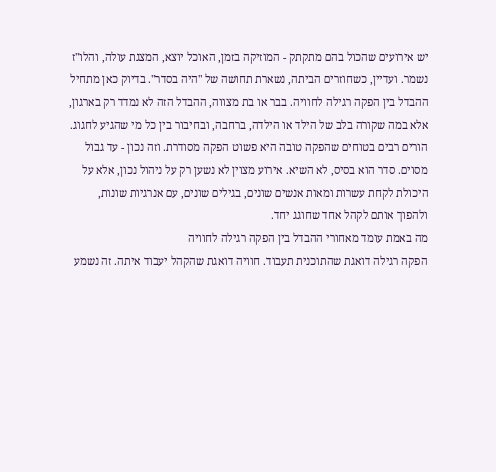יש אירועים שהכול בהם מתקתק - המוזיקה בזמן, האוכל יוצא, המצגת עולה, והלו"ז נשמר. ועדיין, כשחוזרים הביתה, נשארת תחושה של "היה בסדר". בדיוק כאן מתחיל ההבדל בין הפקה רגילה לחוויה. בבר או בת מצווה, ההבדל הזה לא נמדד רק בארגון, אלא במה שקורה בלב של הילד או הילדה, ברחבה, ובחיבור בין כל מי שהגיע לחגוג.
הורים רבים בטוחים שהפקה טובה היא פשוט הפקה מסודרת. וזה נכון - עד גבול מסוים. סדר הוא בסיס, לא השיא. אירוע מצוין לא נשען רק על ניהול נכון, אלא על היכולת לקחת עשרות ומאות אנשים שונים, בגילים שונים, עם אנרגיות שונות, ולהפוך אותם לקהל אחד שחוגג יחד.
מה באמת עומד מאחורי ההבדל בין הפקה רגילה לחוויה
הפקה רגילה דואגת שהתוכנית תעבוד. חוויה דואגת שהקהל יעבוד איתה. זה נשמע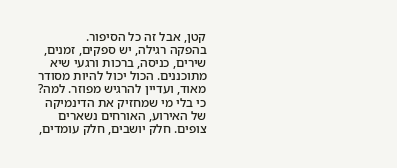קטן, אבל זה כל הסיפור.
בהפקה רגילה, יש ספקים, זמנים, שירים, כניסה, ברכות ורגעי שיא מתוכננים. הכול יכול להיות מסודר מאוד, ועדיין להרגיש מפוזר. למה? כי בלי מי שמחזיק את הדינמיקה של האירוע, האורחים נשארים צופים. חלק יושבים, חלק עומדים,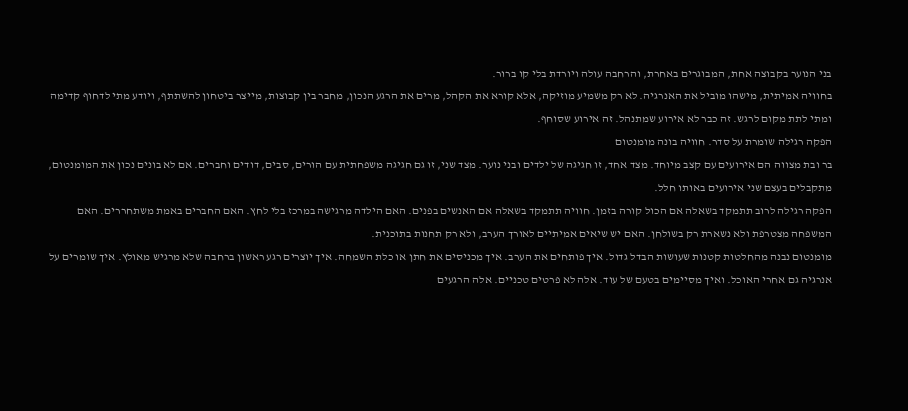בני הנוער בקבוצה אחת, המבוגרים באחרת, והרחבה עולה ויורדת בלי קו ברור.
בחוויה אמיתית, מישהו מוביל את האנרגיה. לא רק משמיע מוזיקה, אלא קורא את הקהל, מרים את הרגע הנכון, מחבר בין קבוצות, מייצר ביטחון להשתתף, ויודע מתי לדחוף קדימה ומתי לתת מקום לרגש. זה כבר לא אירוע שמתנהל. זה אירוע שסוחף.
הפקה רגילה שומרת על סדר. חוויה בונה מומנטום
בר ובת מצווה הם אירועים עם קצב מיוחד. מצד אחד, זו חגיגה של ילדים ובני נוער. מצד שני, זו גם חגיגה משפחתית עם הורים, סבים, דודים וחברים. אם לא בונים נכון את המומנטום, מתקבלים בעצם שני אירועים באותו חלל.
הפקה רגילה לרוב תתמקד בשאלה אם הכול קורה בזמן. חוויה תתמקד בשאלה אם האנשים בפנים. האם הילדה מרגישה במרכז בלי לחץ. האם החברים באמת משתחררים. האם המשפחה מצטרפת ולא נשארת רק בשולחן. האם יש שיאים אמיתיים לאורך הערב, ולא רק תחנות בתוכנית.
מומנטום נבנה מהחלטות קטנות שעושות הבדל גדול. איך פותחים את הערב. איך מכניסים את חתן או כלת השמחה. איך יוצרים רגע ראשון ברחבה שלא מרגיש מאולץ. איך שומרים על אנרגיה גם אחרי האוכל. ואיך מסיימים בטעם של עוד. אלה לא פרטים טכניים. אלה הרגעים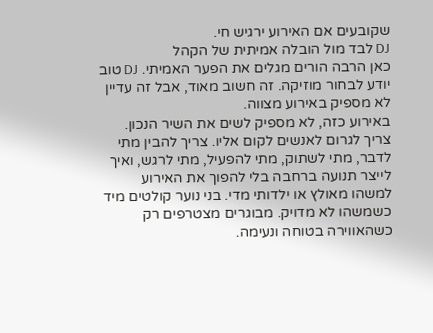שקובעים אם האירוע ירגיש חי.
DJ לבד מול הובלה אמיתית של הקהל
כאן הרבה הורים מגלים את הפער האמיתי. DJ טוב יודע לבחור מוזיקה. זה חשוב מאוד, אבל זה עדיין לא מספיק באירוע מצווה.
באירוע כזה, לא מספיק לשים את השיר הנכון. צריך לגרום לאנשים לקום אליו. צריך להבין מתי לדבר, מתי לשתוק, מתי להפעיל, מתי לרגש, ואיך לייצר תנועה ברחבה בלי להפוך את האירוע למשהו מאולץ או ילדותי מדי. בני נוער קולטים מיד כשמשהו לא מדויק. מבוגרים מצטרפים רק כשהאווירה בטוחה ונעימה.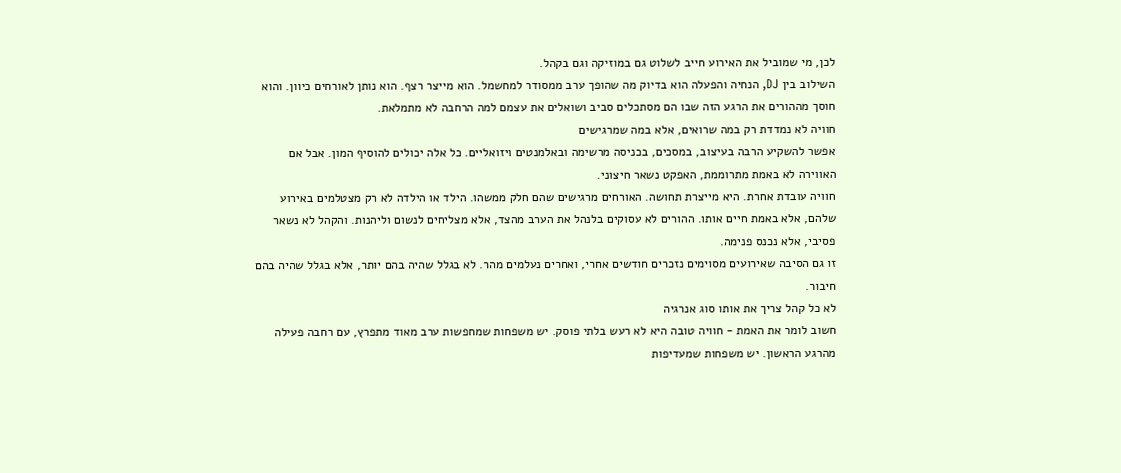לכן, מי שמוביל את האירוע חייב לשלוט גם במוזיקה וגם בקהל.
השילוב בין DJ, הנחיה והפעלה הוא בדיוק מה שהופך ערב ממסודר למחשמל. הוא מייצר רצף. הוא נותן לאורחים כיוון. והוא חוסך מההורים את הרגע הזה שבו הם מסתכלים סביב ושואלים את עצמם למה הרחבה לא מתמלאת.
חוויה לא נמדדת רק במה שרואים, אלא במה שמרגישים
אפשר להשקיע הרבה בעיצוב, במסכים, בכניסה מרשימה ובאלמנטים ויזואליים. כל אלה יכולים להוסיף המון. אבל אם האווירה לא באמת מתרוממת, האפקט נשאר חיצוני.
חוויה עובדת אחרת. היא מייצרת תחושה. האורחים מרגישים שהם חלק ממשהו. הילד או הילדה לא רק מצטלמים באירוע שלהם, אלא באמת חיים אותו. ההורים לא עסוקים בלנהל את הערב מהצד, אלא מצליחים לנשום וליהנות. והקהל לא נשאר פסיבי, אלא נכנס פנימה.
זו גם הסיבה שאירועים מסוימים נזכרים חודשים אחרי, ואחרים נעלמים מהר. לא בגלל שהיה בהם יותר, אלא בגלל שהיה בהם חיבור.
לא כל קהל צריך את אותו סוג אנרגיה
חשוב לומר את האמת - חוויה טובה היא לא רעש בלתי פוסק. יש משפחות שמחפשות ערב מאוד מתפרץ, עם רחבה פעילה מהרגע הראשון. יש משפחות שמעדיפות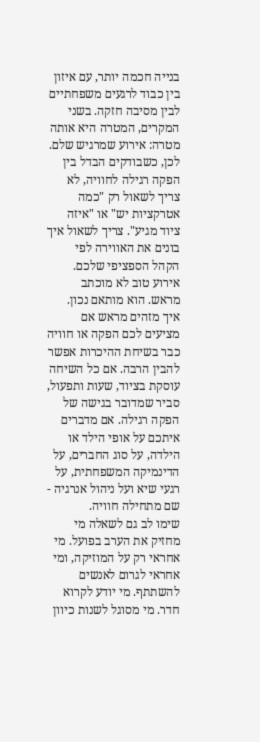בנייה חכמה יותר, עם איזון בין כבוד לרגעים משפחתיים לבין מסיבה חזקה. בשני המקרים, המטרה היא אותה מטרה: אירוע שמרגיש שלם.
לכן, כשבודקים הבדל בין הפקה רגילה לחוויה, לא צריך לשאול רק "כמה אטרקציות יש" או "איזה ציוד מגיע". צריך לשאול איך בונים את האווירה לפי הקהל הספציפי שלכם. אירוע טוב לא מוכתב מראש. הוא מותאם נכון.
איך מזהים מראש אם מציעים לכם הפקה או חוויה
כבר בשיחת ההיכרות אפשר להבין הרבה. אם כל השיחה עוסקת בציוד, שעות ותפעול, סביר שמדובר בגישה של הפקה רגילה. אם מדברים איתכם על אופי הילד או הילדה, על סוג החברים, על הדינמיקה המשפחתית, על רגעי שיא ועל ניהול אנרגיה - שם מתחילה חוויה.
שימו לב גם לשאלה מי מחזיק את הערב בפועל. מי אחראי רק על המוזיקה, ומי אחראי לגרום לאנשים להשתתף. מי יודע לקרוא חדר. מי מסוגל לשנות כיוון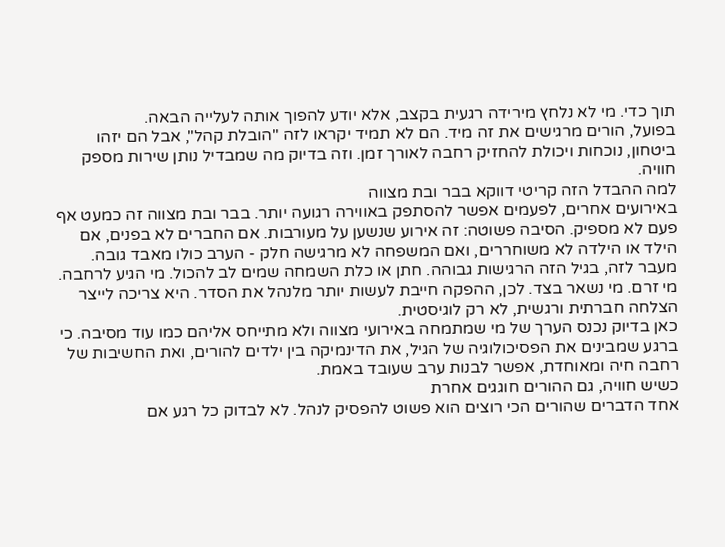תוך כדי. מי לא נלחץ מירידה רגעית בקצב, אלא יודע להפוך אותה לעלייה הבאה.
בפועל, הורים מרגישים את זה מיד. הם לא תמיד יקראו לזה "הובלת קהל", אבל הם יזהו ביטחון, נוכחות ויכולת להחזיק רחבה לאורך זמן. וזה בדיוק מה שמבדיל נותן שירות מספק חוויה.
למה ההבדל הזה קריטי דווקא בבר ובת מצווה
באירועים אחרים, לפעמים אפשר להסתפק באווירה רגועה יותר. בבר ובת מצווה זה כמעט אף פעם לא מספיק. הסיבה פשוטה: זה אירוע שנשען על מעורבות. אם החברים לא בפנים, אם הילד או הילדה לא משוחררים, ואם המשפחה לא מרגישה חלק - הערב כולו מאבד גובה.
מעבר לזה, בגיל הזה הרגישות גבוהה. חתן או כלת השמחה שמים לב להכול. מי הגיע לרחבה. מי זרם. מי נשאר בצד. לכן, ההפקה חייבת לעשות יותר מלנהל את הסדר. היא צריכה לייצר הצלחה חברתית ורגשית, לא רק לוגיסטית.
כאן בדיוק נכנס הערך של מי שמתמחה באירועי מצווה ולא מתייחס אליהם כמו עוד מסיבה. כי ברגע שמבינים את הפסיכולוגיה של הגיל, את הדינמיקה בין ילדים להורים, ואת החשיבות של רחבה חיה ומאוחדת, אפשר לבנות ערב שעובד באמת.
כשיש חוויה, גם ההורים חוגגים אחרת
אחד הדברים שהורים הכי רוצים הוא פשוט להפסיק לנהל. לא לבדוק כל רגע אם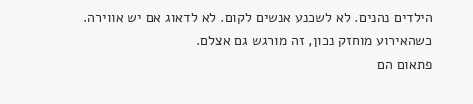הילדים נהנים. לא לשכנע אנשים לקום. לא לדאוג אם יש אווירה. כשהאירוע מוחזק נכון, זה מורגש גם אצלם.
פתאום הם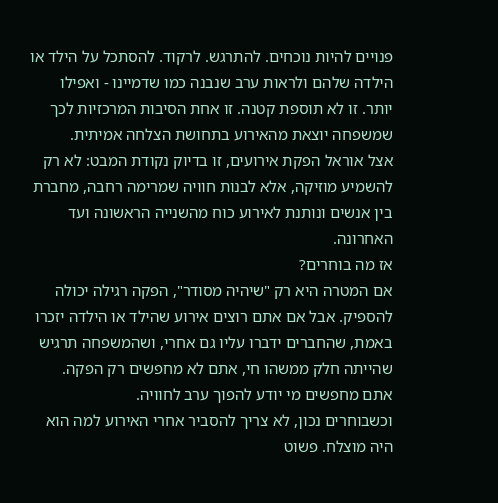פנויים להיות נוכחים. להתרגש. לרקוד. להסתכל על הילד או הילדה שלהם ולראות ערב שנבנה כמו שדמיינו - ואפילו יותר. זו לא תוספת קטנה. זו אחת הסיבות המרכזיות לכך שמשפחה יוצאת מהאירוע בתחושת הצלחה אמיתית.
אצל אוראל הפקת אירועים, זו בדיוק נקודת המבט: לא רק להשמיע מוזיקה, אלא לבנות חוויה שמרימה רחבה, מחברת בין אנשים ונותנת לאירוע כוח מהשנייה הראשונה ועד האחרונה.
אז מה בוחרים?
אם המטרה היא רק "שיהיה מסודר", הפקה רגילה יכולה להספיק. אבל אם אתם רוצים אירוע שהילד או הילדה יזכרו באמת, שהחברים ידברו עליו גם אחרי, ושהמשפחה תרגיש שהייתה חלק ממשהו חי, אתם לא מחפשים רק הפקה.
אתם מחפשים מי יודע להפוך ערב לחוויה.
וכשבוחרים נכון, לא צריך להסביר אחרי האירוע למה הוא היה מוצלח. פשוט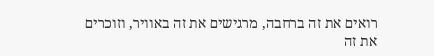רואים את זה ברחבה, מרגישים את זה באוויר, וזוכרים את זה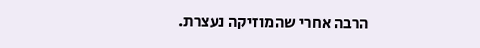הרבה אחרי שהמוזיקה נעצרת.